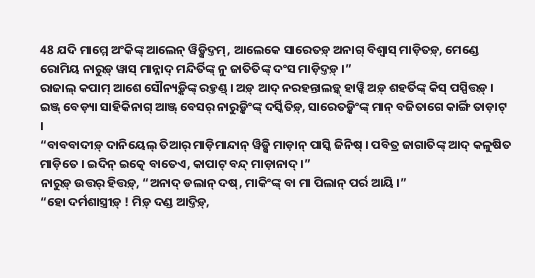48 ଯଦି ମାମ୍ମେ ଅଂକିଙ୍କ୍ ଆଲେନ୍ ୱିଡ଼୍ସିଦ୍ତମ୍, ଆଲେକେ ସାରେତଡ଼୍ ଅନାଗ୍ ବିଶ୍ୱାସ୍ ମାଡ଼ିତଡ଼୍, ମେଣ୍ଡେ ରୋମିୟ ନାରୁଡ଼୍ ୱାସ୍ ମାନ୍ନାଦ୍ ମନ୍ଦିର୍ତିଙ୍କ୍ ନୁ ଜାତିତିଙ୍କ୍ ଦଂସ ମାଡ଼ିଦ୍ତଡ଼୍ ।”
ରାଜାଲ୍ କପାମ୍ ଆଶେ ସୌନ୍ୟଡ଼୍କିଙ୍କ୍ ରହ୍ତଣ୍ଡ୍ । ଅଡ଼୍ ଆଦ୍ ନରହନ୍ତାଲଡ଼୍କ୍ ହାୱ୍କି ଅଡ଼୍ ଶହର୍ତିଙ୍କ୍ କିସ୍ ପସ୍ପିତ୍ତଡ଼୍ ।
ଇଞ୍ଜ୍ ବେଡ଼୍ୟା ସାହିକିନାଗ୍ ଆଞ୍ଜ୍ ବେସର୍ ନାରୁଡ଼୍କିଂଙ୍କ୍ ଦର୍ସ୍କିତିଡ଼୍, ସାରେତଡ଼୍କିଂଙ୍କ୍ ମାନ୍ ବଜିତାଗେ କାର୍ଙ୍ଗି ତାଡ଼ାଟ୍ ।
“ବାବବାଦୀଡ଼୍ ଦାନିୟେଲ୍ ତିଆର୍ ମାଡ଼ିମାନ୍ଦାନ୍ ୱିଡ଼୍ସି ମାଡ଼ାନ୍ ପାସ୍କି ଜିନିଷ୍ । ପବିତ୍ର ଜାଗାତିଙ୍କ୍ ଆଦ୍ କଳୁଷିତ ମାଡ଼ିତେ । ଇଦିନ୍ ଇତ୍କେ ବାତେଏ, କାପାଟ୍ ବନ୍ଦ୍ ମାଡ଼ାନାଦ୍ ।”
ନାରୁଡ଼୍ ଉତ୍ତର୍ ହିତ୍ତଡ଼୍, “ଅନାଦ୍ ଡଲାନ୍ ଦଷ୍, ମାକିଂଙ୍କ୍ ବା ମା ପିଲାନ୍ ପର୍ର ଆୟି ।”
“ହୋ ଦର୍ମଶାସ୍ତ୍ରୀଡ଼୍ ! ମିଡ଼୍ ଦଣ୍ଡ ଆଦ୍ତିଡ଼୍,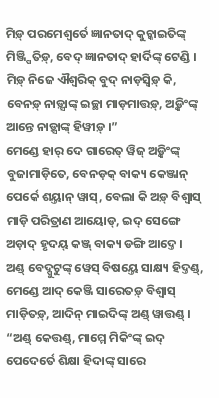ମିଡ଼୍ ପରମେଶ୍ୱର୍ତେ ଜ୍ଞାନତାଦ୍ କୁଚ୍କାଇତିଙ୍କ୍ ମିଞ୍ଜ୍ପିତିଡ଼୍, ବେଦ୍ ଜ୍ଞାନତାଦ୍ ହାର୍ଦିଙ୍କ୍ ଟେଣ୍ଡି । ମିଡ଼୍ ନିଜେ ଐଶ୍ୱରିକ୍ ବୁଦ୍ ନାଡ଼ସ୍ୱିଡ଼୍ କି, ବେନଡ଼୍ ନାଡ଼୍ସାଙ୍କ୍ ଇଚ୍ଛା ମାଡ଼ମାତ୍ତଡ଼୍, ଅଡ଼୍କିଂଙ୍କ୍ ଆନ୍ତେ ନାଡ଼୍ସାଙ୍କ୍ ହିୱୀଡ଼୍ ।”
ମେଣ୍ଡେ ହାର୍ ଦେ ଗାରେତ୍ ୱିଜ୍ ଅଡ଼୍କିଂଙ୍କ୍ ବୁଜାମାଡ଼ିତେ, ବେନଡ଼କ୍ ବାକ୍ୟ କେଞ୍ଜାନ୍ ପେର୍କେ ଶୟ୍ତାନ୍ ୱାସ୍, ବେଲା କି ଅଡ଼୍ ବିଶ୍ୱାସ୍ ମାଡ଼ି ପରିତ୍ରାଣ ଆୟୋଡ୍, ଇଦ୍ ସେଙ୍ଗେ ଅଡ଼ାଦ୍ ହୃଦୟ୍ କଞ୍ଜ୍ ବାକ୍ୟ ଡଙ୍ଗି ଆଦ୍ତେ ।
ଅଣ୍ଡ୍ ବେଦ୍ପୁଟୁଙ୍କ୍ ୱେସ୍ ବିଷୟ୍ତେ ସାକ୍ଷ୍ୟ ହିଦ୍ତଣ୍ଡ୍, ମେଣ୍ଡେ ଆଦ୍ କେଞ୍ଜି ସାରେତଡ଼୍ ବିଶ୍ୱାସ୍ ମାଡ଼ିତଡ଼୍, ଆଦିନ୍ ମାଇଦିଙ୍କ୍ ଅଣ୍ଡ୍ ୱାତ୍ତଣ୍ଡ୍ ।
“ଅଣ୍ଡ୍ କେତ୍ତଣ୍ଡ୍, ମାମ୍ମେ ମିକିଂଙ୍କ୍ ଇଦ୍ ପେଦେର୍ତେ ଶିକ୍ଷା ହିଦାଙ୍କ୍ ସାରେ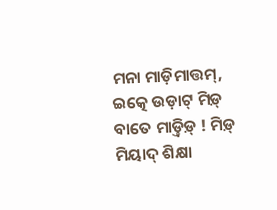ମନା ମାଡ଼ିମାତ୍ତମ୍, ଇତ୍କେ ଉଡ଼ାଟ୍ ମିଡ଼୍ ବାତେ ମାଡ଼୍ତିଡ଼୍ ! ମିଡ଼୍ ମିୟାଦ୍ ଶିକ୍ଷା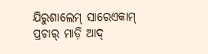ଯିରୁଶାଲେମ୍ ସାରେଏକାମ୍ ପ୍ରଚାର୍ ମାଡ଼ି ଆଦ୍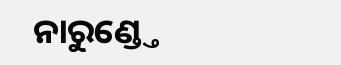ନାରୁଣ୍ଡ୍ତେ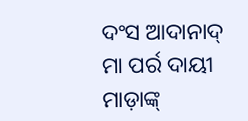ଦଂସ ଆଦାନାଦ୍ ମା ପର୍ର ଦାୟୀ ମାଡ଼ାଙ୍କ୍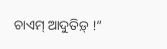ଚାଏମ୍ ଆଦୁତିଡ଼୍ !”